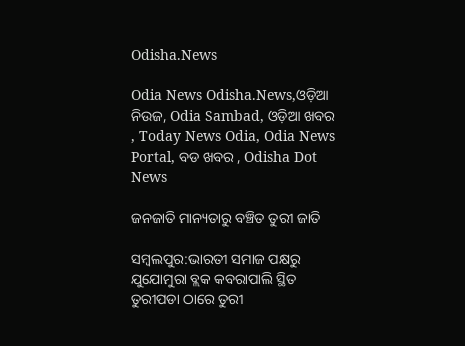Odisha.News

Odia News Odisha.News,ଓଡ଼ିଆ ନିଉଜ, Odia Sambad, ଓଡ଼ିଆ ଖବର , Today News Odia, Odia News Portal, ବଡ ଖବର , Odisha Dot News

ଜନଜାତି ମାନ୍ୟତାରୁ ବଞ୍ଚିତ ତୁରୀ ଜାତି

ସମ୍ବଲପୁର:ଭାରତୀ ସମାଜ ପକ୍ଷରୁ ଯୁଯୋମୁରା ବ୍ଲକ କବରାପାଲି ସ୍ଥିତ ତୁରୀପଡା ଠାରେ ତୁରୀ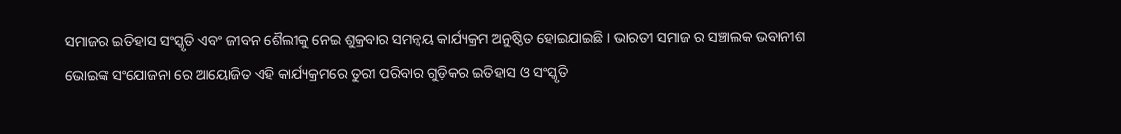ସମାଜର ଇତିହାସ ସଂସ୍କୃତି ଏବଂ ଜୀବନ ଶୈଲୀକୁ ନେଇ ଶୁକ୍ରବାର ସମନ୍ବୟ କାର୍ଯ୍ୟକ୍ରମ ଅନୁଷ୍ଠିତ ହୋଇଯାଇଛି । ଭାରତୀ ସମାଜ ର ସଞ୍ଚାଲକ ଭବାନୀଶ ଭୋଇଙ୍କ ସଂଯୋଜନା ରେ ଆୟୋଜିତ ଏହି କାର୍ଯ୍ୟକ୍ରମରେ ତୁରୀ ପରିବାର ଗୁଡ଼ିକର ଇତିହାସ ଓ ସଂସ୍କୃତି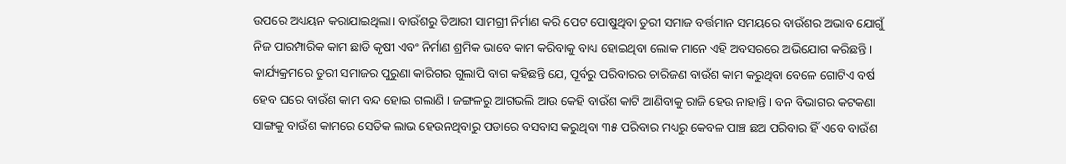ଉପରେ ଅଧ୍ୟୟନ କରାଯାଇଥିଲା। ବାଉଁଶରୁ ତିଆରୀ ସାମଗ୍ରୀ ନିର୍ମାଣ କରି ପେଟ ପୋଷୁଥିବା ତୁରୀ ସମାଜ ବର୍ତ୍ତମାନ ସମୟରେ ବାଉଁଶର ଅଭାବ ଯୋଗୁଁ ନିଜ ପାରମ୍ପାରିକ କାମ ଛାଡି କୃଷୀ ଏବଂ ନିର୍ମାଣ ଶ୍ରମିକ ଭାବେ କାମ କରିବାକୁ ବାଧ୍ୟ ହୋଇଥିବା ଲୋକ ମାନେ ଏହି ଅବସରରେ ଅଭିଯୋଗ କରିଛନ୍ତି । କାର୍ଯ୍ୟକ୍ରମରେ ତୁରୀ ସମାଜର ପୁରୁଣା କାରିଗର ଗୁଲାପି ବାଗ କହିଛନ୍ତି ଯେ, ପୂର୍ବରୁ ପରିବାରର ଚାରିଜଣ ବାଉଁଶ କାମ କରୁଥିବା ବେଳେ ଗୋଟିଏ ବର୍ଷ ହେବ ଘରେ ବାଉଁଶ କାମ ବନ୍ଦ ହୋଇ ଗଲାଣି । ଜଙ୍ଗଳରୁ ଆଗଭଲି ଆଉ କେହି ବାଉଁଶ କାଟି ଆଣିବାକୁ ରାଜି ହେଉ ନାହାନ୍ତି । ବନ ବିଭାଗର କଟକଣା ସାଙ୍ଗକୁ ବାଉଁଶ କାମରେ ସେତିକ ଲାଭ ହେଉନଥିବାରୁ ପଡାରେ ବସବାସ କରୁଥିବା ୩୫ ପରିବାର ମଧ୍ୟରୁ କେବଳ ପାଞ୍ଚ ଛଅ ପରିବାର ହିଁ ଏବେ ବାଉଁଶ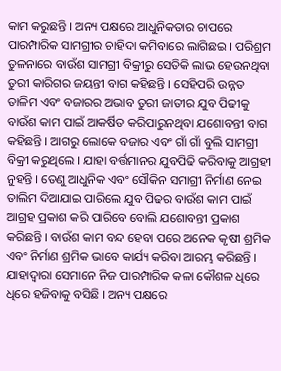କାମ କରୁଛନ୍ତି । ଅନ୍ୟ ପକ୍ଷରେ ଆଧୁନିକତାର ଚାପରେ ପାରମ୍ପାରିକ ସାମଗ୍ରୀର ଚାହିଦା କମିବାରେ ଲାଗିଛଇ । ପରିଶ୍ରମ ତୁଳନାରେ ବାଉଁଶ ସାମଗ୍ରୀ ବିକ୍ରୀରୁ ସେତିକି ଲାଭ ହେଉନଥିବା ତୁରୀ କାରିଗର ଜୟନ୍ତୀ ବାଗ କହିଛନ୍ତି । ସେହିପରି ଉନ୍ନତ ତାଳିମ ଏବଂ ବଜାରର ଅଭାବ ତୁରୀ ଜାତୀର ଯୁବ ପିଢୀକୁ ବାଉଁଶ କାମ ପାଇଁ ଆକର୍ଷିତ କରିପାରୁନଥିବା ଯଶୋବନ୍ତୀ ବାଗ କହିଛନ୍ତି । ଆଗରୁ ଲୋକେ ବଜାର ଏବଂ ଗାଁ ଗାଁ ବୁଲି ସାମଗ୍ରୀ ବିକ୍ରୀ କରୁଥିଲେ । ଯାହା ବର୍ତ୍ତମାନର ଯୁବପିଢି କରିବାକୁ ଆଗ୍ରହୀ ନୁହନ୍ତି । ତେଣୁ ଆଧୁନିକ ଏବଂ ସୌକିନ ସମାଗ୍ରୀ ନିର୍ମାଣ ନେଇ ତାଲିମ ଦିଆଯାଇ ପାରିଲେ ଯୁବ ପିଢର ବାଉଁଶ କାମ ପାଇଁ ଆଗ୍ରହ ପ୍ରକାଶ କରି ପାରିବେ ବୋଲି ଯଶୋବନ୍ତୀ ପ୍ରକାଶ କରିଛନ୍ତି । ବାଉଁଶ କାମ ବନ୍ଦ ହେବା ପରେ ଅନେକ କୃଷୀ ଶ୍ରମିକ ଏବଂ ନିର୍ମାଣ ଶ୍ରମିକ ଭାବେ କାର୍ଯ୍ୟ କରିବା ଆରମ୍ଭ କରିଛନ୍ତି । ଯାହାଦ୍ୱାରା ସେମାନେ ନିଜ ପାରମ୍ପାରିକ କଳା କୌଶଳ ଧିରେ ଧିରେ ହଜିବାକୁ ବସିଛି । ଅନ୍ୟ ପକ୍ଷରେ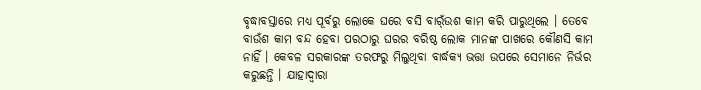ବୃଦ୍ଧାବସ୍ତାରେ ମଧ୍ୟ ପୂର୍ବରୁ ଲୋକେ ଘରେ ବସି ବାର୍ଁଉଶ କାମ କରି ପାରୁଥିଲେ । ତେବେ ବାଉଁଶ କାମ ବନ୍ଦ ହେବା ପରଠାରୁ ଘରର ବରିଷ୍ଠ ଲୋକ ମାନଙ୍କ ପାଖରେ କୌଣସି କାମ ନାହିଁ । କେବଳ ସରକାରଙ୍କ ତରଫରୁ ମିଲୁଥିବା ବାର୍ଦ୍ଧକ୍ୟ ଭତ୍ତା ଉପରେ ସେମାନେ ନିର୍ଭର କରୁଛନ୍ତି । ଯାହାଦ୍ୱାରା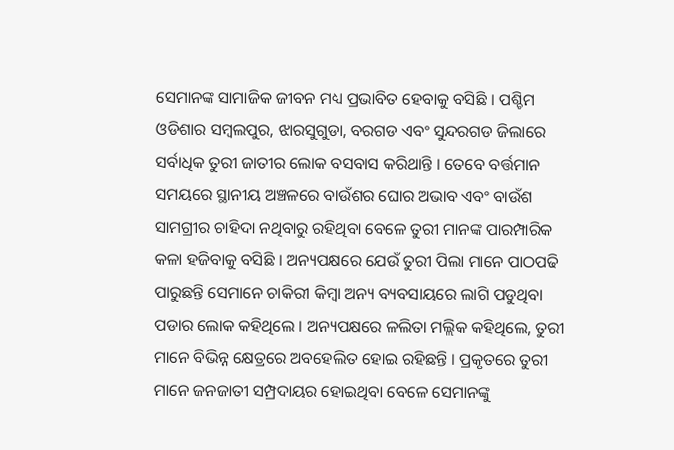ସେମାନଙ୍କ ସାମାଜିକ ଜୀବନ ମଧ୍ୟ ପ୍ରଭାବିତ ହେବାକୁ ବସିଛି । ପଶ୍ଚିମ ଓଡିଶାର ସମ୍ବଲପୁର, ଝାରସୁଗୁଡା, ବରଗଡ ଏବଂ ସୁନ୍ଦରଗଡ ଜିଲାରେ ସର୍ବାଧିକ ତୁରୀ ଜାତୀର ଲୋକ ବସବାସ କରିଥାନ୍ତି । ତେବେ ବର୍ତ୍ତମାନ ସମୟରେ ସ୍ଥାନୀୟ ଅଞ୍ଚଳରେ ବାଉଁଶର ଘୋର ଅଭାବ ଏବଂ ବାଉଁଶ ସାମଗ୍ରୀର ଚାହିଦା ନଥିବାରୁ ରହିଥିବା ବେଳେ ତୁରୀ ମାନଙ୍କ ପାରମ୍ପାରିକ କଳା ହଜିବାକୁ ବସିଛି । ଅନ୍ୟପକ୍ଷରେ ଯେଉଁ ତୁରୀ ପିଲା ମାନେ ପାଠପଢି ପାରୁଛନ୍ତି ସେମାନେ ଚାକିରୀ କିମ୍ବା ଅନ୍ୟ ବ୍ୟବସାୟରେ ଲାଗି ପଡୁଥିବା ପଡାର ଲୋକ କହିଥିଲେ । ଅନ୍ୟପକ୍ଷରେ ଳଲିତା ମଲ୍ଲିକ କହିଥିଲେ, ତୁରୀ ମାନେ ବିଭିନ୍ନ କ୍ଷେତ୍ରରେ ଅବହେଲିତ ହୋଇ ରହିଛନ୍ତି । ପ୍ରକୃତରେ ତୁରୀ ମାନେ ଜନଜାତୀ ସମ୍ପ୍ରଦାୟର ହୋଇଥିବା ବେଳେ ସେମାନଙ୍କୁ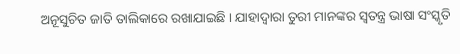ଅନୂସୁଚିତ ଜାତି ତାଲିକାରେ ରଖାଯାଇଛି । ଯାହାଦ୍ୱାରା ତୁରୀ ମାନଙ୍କର ସ୍ବତନ୍ତ୍ର ଭାଷା ସଂସ୍କୃତି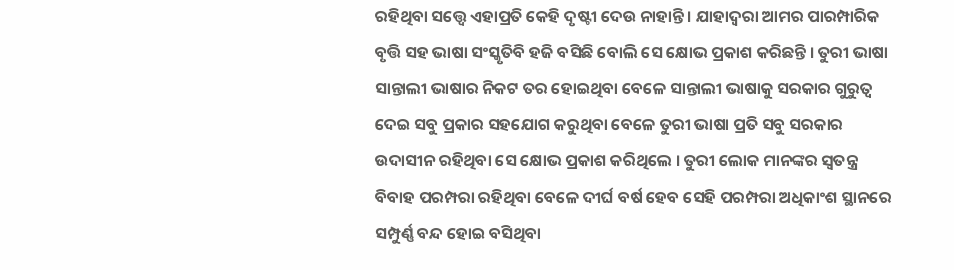ରହିଥିବା ସତ୍ତ୍ବେ ଏହାପ୍ରତି କେହି ଦୃଷ୍ଟୀ ଦେଉ ନାହାନ୍ତି । ଯାହାଦ୍ୱରା ଆମର ପାରମ୍ପାରିକ ବୃତ୍ତି ସହ ଭାଷା ସଂସ୍କୃତିବି ହଜି ବସିଛି ବୋଲି ସେ କ୍ଷୋଭ ପ୍ରକାଶ କରିଛନ୍ତି । ତୁରୀ ଭାଷା ସାନ୍ତାଲୀ ଭାଷାର ନିକଟ ତର ହୋଇଥିବା ବେଳେ ସାନ୍ତାଲୀ ଭାଷାକୁ ସରକାର ଗୁରୁତ୍ୱ ଦେଇ ସବୁ ପ୍ରକାର ସହଯୋଗ କରୁଥିବା ବେଳେ ତୁରୀ ଭାଷା ପ୍ରତି ସବୁ ସରକାର ଉଦାସୀନ ରହିଥିବା ସେ କ୍ଷୋଭ ପ୍ରକାଶ କରିଥିଲେ । ତୁରୀ ଲୋକ ମାନଙ୍କର ସ୍ବତନ୍ତ୍ର ବିବାହ ପରମ୍ପରା ରହିଥିବା ବେଳେ ଦୀର୍ଘ ବର୍ଷ ହେବ ସେହି ପରମ୍ପରା ଅଧିକାଂଶ ସ୍ଥାନରେ ସମ୍ପୁର୍ଣ୍ଣ ବନ୍ଦ ହୋଇ ବସିଥିବା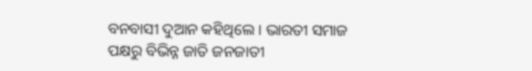ବନବାସୀ ଦୁଆନ କହିଥିଲେ । ଭାରତୀ ସମାଜ ପକ୍ଷରୁ ବିଭିନ୍ନ ଜାତି ଜନଜାତୀ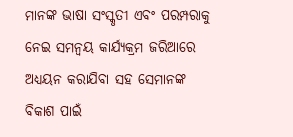ମାନଙ୍କ ଭାଷା ସଂସ୍କୃତୀ ଏବଂ ପରମ୍ପରାକୁ ନେଇ ସମନ୍ବୟ କାର୍ଯ୍ୟକ୍ରମ ଜରିଆରେ ଅଧ୍ୟୟନ କରାଯିବା ସହ ସେମାନଙ୍କ ବିକାଶ ପାଇଁ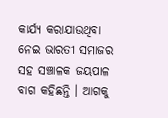କାର୍ଯ୍ୟ କରାଯାଉଥିବା ନେଇ ଭାରତୀ ସମାଜର ସହ ସଞ୍ଚାଳକ ଜୟପାଳ ବାଗ କହିଛନ୍ତି । ଆଗକୁ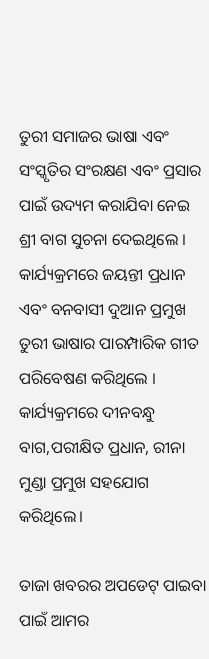ତୁରୀ ସମାଜର ଭାଷା ଏବଂ ସଂସ୍କୃତିର ସଂରକ୍ଷଣ ଏବଂ ପ୍ରସାର ପାଇଁ ଉଦ୍ୟମ କରାଯିବା ନେଇ ଶ୍ରୀ ବାଗ ସୁଚନା ଦେଇଥିଲେ । କାର୍ଯ୍ୟକ୍ରମରେ ଜୟନ୍ତୀ ପ୍ରଧାନ ଏବଂ ବନବାସୀ ଦୁଆନ ପ୍ରମୁଖ ତୁରୀ ଭାଷାର ପାରମ୍ପାରିକ ଗୀତ ପରିବେଷଣ କରିଥିଲେ । କାର୍ଯ୍ୟକ୍ରମରେ ଦୀନବନ୍ଧୁ ବାଗ,ପରୀକ୍ଷିତ ପ୍ରଧାନ, ରୀନା ମୁଣ୍ଡା ପ୍ରମୁଖ ସହଯୋଗ କରିଥିଲେ।

ତାଜା ଖବରର ଅପଡେଟ୍ ପାଇବା ପାଇଁ ଆମର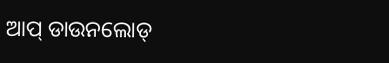ଆପ୍ ଡାଉନଲୋଡ୍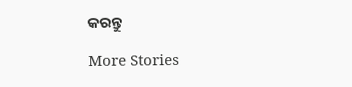କରନ୍ତୁ

More Stories